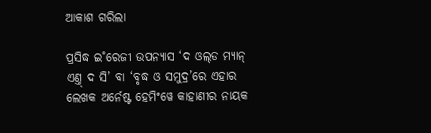ଆକାଶ ଗରିଲା

ପ୍ରସିଦ୍ଧ ଇ˚ରେଜୀ ଉପନ୍ୟାସ ‘ଦ ଓଲ୍‌ଡ ମ୍ୟାନ୍‌ ଏଣ୍ତ୍‌ ଦ ସି’ ବା ‘ବୃଦ୍ଧ ଓ ସମୁଦ୍ର’ରେ ଏହାର ଲେଖକ ଅର୍ନେଷ୍ଟ ହେମିଂୱେ କାହାଣୀର ନାୟକ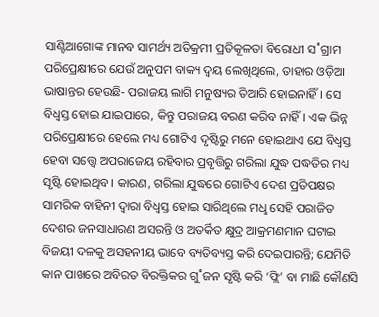ସାଣ୍ଟିଆଗୋଙ୍କ ମାନବ ସାମର୍ଥ୍ୟ ଅତିକ୍ରମୀ ପ୍ରତିକୂଳତା ବିରୋଧୀ ସ˚ଗ୍ରାମ ପରିପ୍ରେକ୍ଷୀରେ ଯେଉଁ ଅନୁପମ ବାକ୍ୟ ଦ୍ବୟ ଲେଖିଥିଲେ, ତାହାର ଓଡ଼ିଆ ଭାଷାନ୍ତର ହେଉଛି- ପରାଜୟ ଲାଗି ମନୁଷ୍ୟର ତିଆରି ହୋଇନାହିଁ। ସେ ବିଧ୍ବସ୍ତ ହୋଇ ଯାଇପାରେ, କିନ୍ତୁ ପରାଜୟ ବରଣ କରିବ ନାହିଁ। ଏକ ଭିନ୍ନ ପରିପ୍ରେକ୍ଷୀରେ ହେଲେ ମଧ୍ୟ ଗୋଟିଏ ଦୃଷ୍ଟିରୁ ମନେ ହୋଇଥାଏ ଯେ ବିଧ୍ବସ୍ତ ହେବା ସତ୍ତ୍ବେ ଅପରାଜେୟ ରହିବାର ପ୍ରବୃତ୍ତିରୁ ଗରିଲା ଯୁଦ୍ଧ ପଦ୍ଧତିର ମଧ୍ୟ ସୃଷ୍ଟି ହୋଇଥିବ। କାରଣ, ଗରିଲା ଯୁଦ୍ଧରେ ଗୋଟିଏ ଦେଶ ପ୍ରତିପକ୍ଷର ସାମରିକ ବାହିନୀ ଦ୍ବାରା ବିଧ୍ବସ୍ତ ହୋଇ ସାରିଥିଲେ ମଧୢ ସେହି ପରାଜିତ ଦେଶର ଜନସାଧାରଣ ଅସରନ୍ତି ଓ ଅତର୍କିତ କ୍ଷୁଦ୍ର ଆକ୍ରମଣମାନ ଘଟାଇ ବିଜୟୀ ଦଳକୁ ଅସହନୀୟ ଭାବେ ବ୍ୟତିବ୍ୟସ୍ତ କରି ଦେଇପାରନ୍ତି; ଯେମିତି କାନ ପାଖରେ ଅବିରତ ବିରକ୍ତିକର ଗୁ˚ଜନ ସୃଷ୍ଟି କରି ‘ଫ୍ଲି’ ବା ମାଛି କୌଣସି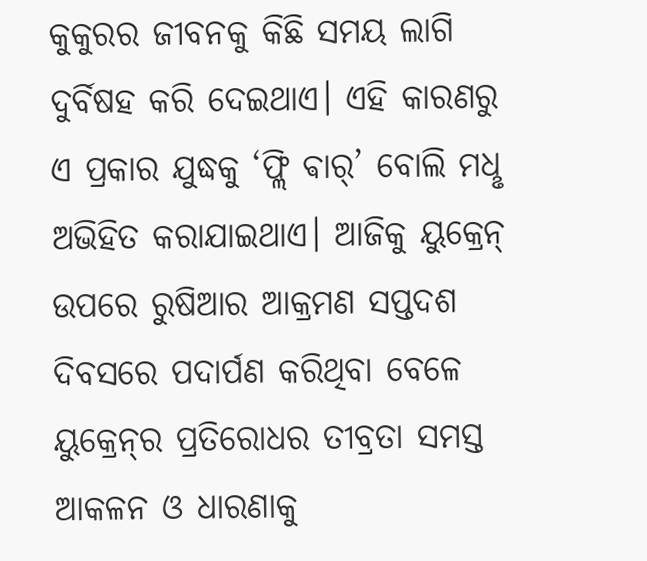କୁକୁରର ଜୀବନକୁ କିଛି ସମୟ ଲାଗି ଦୁର୍ବିଷହ କରି ଦେଇଥାଏ। ଏହି କାରଣରୁ ଏ ପ୍ରକାର ଯୁଦ୍ଧକୁ ‘ଫ୍ଲି ଵାର୍‌’ ବୋଲି ମଧୢ ଅଭିହିତ କରାଯାଇଥାଏ। ଆଜିକୁ ୟୁକ୍ରେନ୍‌ ଉପରେ ରୁଷିଆର ଆକ୍ରମଣ ସପ୍ତଦଶ ଦିବସରେ ପଦାର୍ପଣ କରିଥିବା ବେଳେ ୟୁକ୍ରେନ୍‌ର ପ୍ରତିରୋଧର ତୀବ୍ରତା ସମସ୍ତ ଆକଳନ ଓ ଧାରଣାକୁ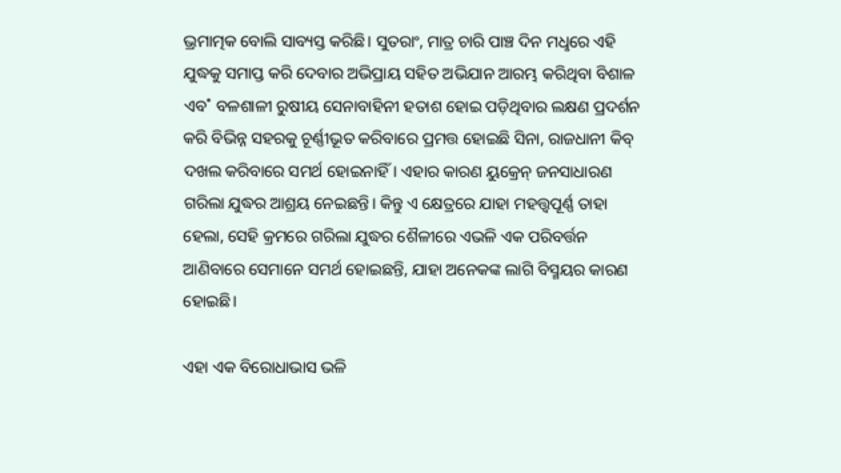ଭ୍ରମାତ୍ମକ ବୋଲି ସାବ୍ୟସ୍ତ କରିଛି। ସୁତରାଂ, ମାତ୍ର ଚାରି ପାଞ୍ଚ ଦିନ ମଧୢରେ ଏହି ଯୁଦ୍ଧକୁ ସମାପ୍ତ କରି ଦେବାର ଅଭିପ୍ରାୟ ସହିତ ଅଭିଯାନ ଆରମ୍ଭ କରିଥିବା ବିଶାଳ ଏବ˚ ବଳଶାଳୀ ରୁଷୀୟ ସେନାବାହିନୀ ହତାଶ ହୋଇ ପଡ଼ିଥିବାର ଲକ୍ଷଣ ପ୍ରଦର୍ଶନ କରି ବିଭିନ୍ନ ସହରକୁ ଚୂର୍ଣ୍ଣୀଭୂତ କରିବାରେ ପ୍ରମତ୍ତ ହୋଇଛି ସିନା, ରାଜଧାନୀ କିବ୍‌ ଦଖଲ କରିବାରେ ସମର୍ଥ ହୋଇନାହିଁ। ଏହାର କାରଣ ୟୁକ୍ରେନ୍‌ ଜନସାଧାରଣ ଗରିଲା ଯୁଦ୍ଧର ଆଶ୍ରୟ ନେଇଛନ୍ତି। କିନ୍ତୁ ଏ କ୍ଷେତ୍ରରେ ଯାହା ମହତ୍ତ୍ବପୂର୍ଣ୍ଣ ତାହା ହେଲା, ସେହି କ୍ରମରେ ଗରିଲା ଯୁଦ୍ଧର ଶୈଳୀରେ ଏଭଳି ଏକ ପରିବର୍ତ୍ତନ ଆଣିବାରେ ସେମାନେ ସମର୍ଥ ହୋଇଛନ୍ତି, ଯାହା ଅନେକଙ୍କ ଲାଗି ବିସ୍ମୟର କାରଣ ହୋଇଛି।

ଏହା ଏକ ବିରୋଧାଭାସ ଭଳି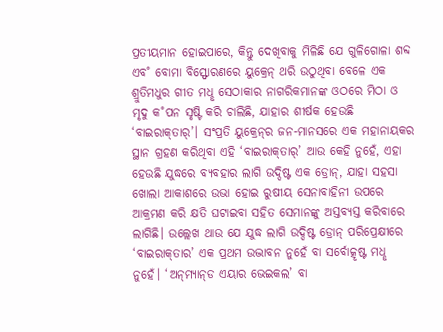ପ୍ରତୀୟମାନ ହୋଇପାରେ, କିନ୍ତୁ ଦେଖିବାକୁ ମିଳିଛି ଯେ ଗୁଳିଗୋଳା ଶବ୍ଦ ଏବ˚ ବୋମା ବିସ୍ଫୋରଣରେ ୟୁକ୍ରେନ୍‌ ଥରି ଉଠୁଥିବା ବେଳେ ଏକ ଶ୍ରୁତିମଧୁର ଗୀତ ମଧୢ ସେଠାକାର ନାଗରିକମାନଙ୍କ ଓଠରେ ମିଠା ଓ ମୃଦୁ କ˚ପନ ସୃଷ୍ଟି କରି ଚାଲିଛି, ଯାହାର ଶୀର୍ଷକ ହେଉଛି ‘ବାଇରାକ୍‌ତାର‌୍‌’। ସଂପ୍ରତି ୟୁକ୍ରେନ୍‌ର ଜନ-ମାନସରେ ଏକ ମହାନାୟକର ସ୍ଥାନ ଗ୍ରହଣ କରିଥିବା ଏହି ‘ବାଇରାକ୍‌ତାର‌୍‌’ ଆଉ କେହି ନୁହେଁ, ଏହା ହେଉଛି ଯୁଦ୍ଧରେ ବ୍ୟବହାର ଲାଗି ଉଦ୍ଦିଷ୍ଟ ଏକ ଡ୍ରୋନ୍‌, ଯାହା ସହସା ଖୋଲା ଆକାଶରେ ଉଭା ହୋଇ ରୁଷୀୟ ସେନାବାହିନୀ ଉପରେ ଆକ୍ରମଣ କରି କ୍ଷତି ଘଟାଇବା ସହିତ ସେମାନଙ୍କୁ ଅସ୍ତବ୍ୟସ୍ତ କରିବାରେ ଲାଗିଛି। ଉଲ୍ଲେଖ ଥାଉ ଯେ ଯୁଦ୍ଧ ଲାଗି ଉଦ୍ଦିଷ୍ଟ ଡ୍ରୋନ୍‌ ପରିପ୍ରେକ୍ଷୀରେ ‘ବାଇରାକ୍‌ତାର’ ଏକ ପ୍ରଥମ ଉଦ୍ଭାବନ ନୁହେଁ ବା ସର୍ବୋତ୍କୃଷ୍ଟ ମଧୢ ନୁହେଁ। ‘ଅନ୍‌ମ୍ୟାନ୍‌ଡ ଏୟାର ଭେଇକଲ’ ବା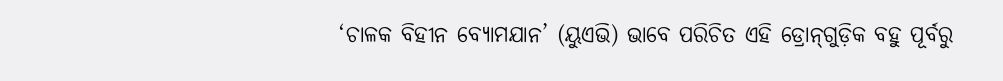‘ଚାଳକ ବିହୀନ ବ୍ୟୋମଯାନ’ (ୟୁଏଭି) ଭାବେ ପରିଚିତ ଏହି ଡ୍ରୋନ୍‌ଗୁଡ଼ିକ ବହୁ ପୂର୍ବରୁ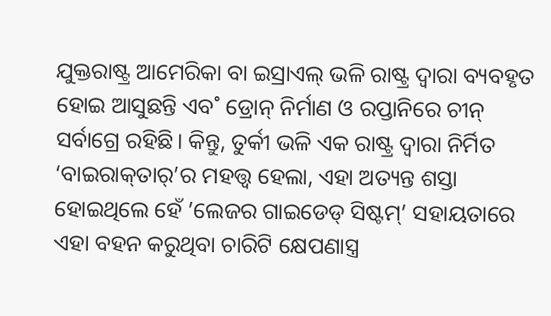ଯୁକ୍ତରାଷ୍ଟ୍ର ଆମେରିକା ବା ଇସ୍ରାଏଲ୍‌ ଭଳି ରାଷ୍ଟ୍ର ଦ୍ବାରା ବ୍ୟବହୃତ ହୋଇ ଆସୁଛନ୍ତି ଏବ˚ ଡ୍ରୋନ୍‌ ନିର୍ମାଣ ଓ ରପ୍ତାନିରେ ଚୀନ୍‌ ସର୍ବାଗ୍ରେ ରହିଛି। କିନ୍ତୁ, ତୁର୍କୀ ଭଳି ଏକ ରାଷ୍ଟ୍ର ଦ୍ବାରା ନିର୍ମିତ ‘ବାଇରାକ୍‌ତାର‌୍‌’ର ମହତ୍ତ୍ବ ହେଲା, ଏହା ଅତ୍ୟନ୍ତ ଶସ୍ତା ହୋଇଥିଲେ ହେଁ ’ଲେଜର ଗାଇଡେଡ୍‌ ସିଷ୍ଟମ୍‌’ ସହାୟତାରେ ଏହା ବହନ କରୁଥିବା ଚାରିଟି କ୍ଷେପଣାସ୍ତ୍ର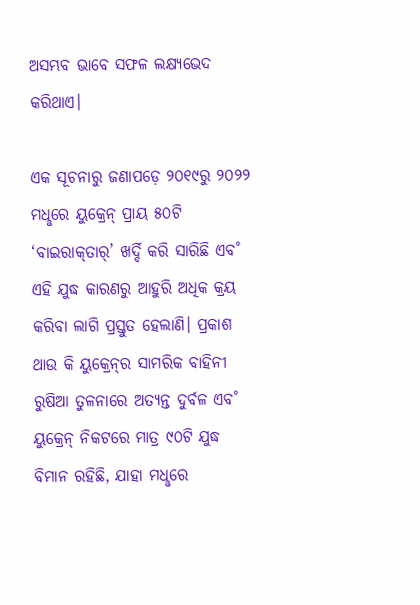ଅସମ୍ଭବ ଭାବେ ସଫଳ ଲକ୍ଷ୍ୟଭେଦ କରିଥାଏ।

ଏକ ସୂଚନାରୁ ଜଣାପଡ଼େ ୨୦୧୯ରୁ ୨୦୨୨ ମଧୢରେ ୟୁକ୍ରେନ୍‌ ପ୍ରାୟ ୫୦ଟି ‘ବାଇରାକ୍‌ତାର‌୍‌’ ଖର୍ଦ୍ଦି କରି ସାରିଛି ଏବ˚ ଏହି ଯୁଦ୍ଧ କାରଣରୁ ଆହୁରି ଅଧିକ କ୍ରୟ କରିବା ଲାଗି ପ୍ରସ୍ତୁତ ହେଲାଣି। ପ୍ରକାଶ ଥାଉ କି ୟୁକ୍ରେନ୍‌ର ସାମରିକ ବାହିନୀ ରୁଷିଆ ତୁଳନାରେ ଅତ୍ୟନ୍ତ ଦୁର୍ବଳ ଏବ˚ ୟୁକ୍ରେନ୍‌ ନିକଟରେ ମାତ୍ର ୯୦ଟି ଯୁଦ୍ଧ ବିମାନ ରହିଛି, ଯାହା ମଧୢରେ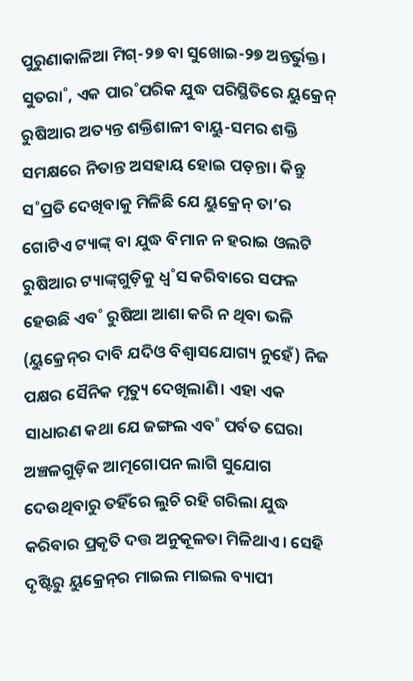ପୁରୁଣାକାଳିଆ ମିଗ୍‌-୨୭ ବା ସୁଖୋଇ-୨୭ ଅନ୍ତର୍ଭୁକ୍ତ। ସୁତରା˚, ଏକ ପାର˚ପରିକ ଯୁଦ୍ଧ ପରିସ୍ଥିତିରେ ୟୁକ୍ରେନ୍‌ ରୁଷିଆର ଅତ୍ୟନ୍ତ ଶକ୍ତିଶାଳୀ ବାୟୁ-ସମର ଶକ୍ତି ସମକ୍ଷରେ ନିତାନ୍ତ ଅସହାୟ ହୋଇ ପଡ଼ନ୍ତା। କିନ୍ତୁ ସ˚ପ୍ରତି ଦେଖିବାକୁ ମିଳିଛି ଯେ ୟୁକ୍ରେନ୍‌ ତା’ର ଗୋଟିଏ ଟ୍ୟାଙ୍କ୍‌ ବା ଯୁଦ୍ଧ ବିମାନ ନ ହରାଇ ଓଲଟି ରୁଷିଆର ଟ୍ୟାଙ୍କ୍‌ଗୁଡ଼ିକୁ ଧ୍ବ˚ସ କରିବାରେ ସଫଳ ହେଉଛି ଏବ˚ ରୁଷିଆ ଆଶା କରି ନ ଥିବା ଭଳି (ୟୁକ୍ରେନ୍‌ର ଦାବି ଯଦିଓ ବିଶ୍ବାସଯୋଗ୍ୟ ନୁହେଁ) ନିଜ ପକ୍ଷର ସୈନିକ ମୃତ୍ୟୁ ଦେଖିଲାଣି। ଏହା ଏକ ସାଧାରଣ କଥା ଯେ ଜଙ୍ଗଲ ଏବ˚ ପର୍ବତ ଘେରା ଅଞ୍ଚଳଗୁଡ଼ିକ ଆତ୍ମଗୋପନ ଲାଗି ସୁଯୋଗ ଦେଉଥିବାରୁ ତହିଁରେ ଲୁଚି ରହି ଗରିଲା ଯୁଦ୍ଧ କରିବାର ପ୍ରକୃତି ଦତ୍ତ ଅନୁକୂଳତା ମିଳିଥାଏ। ସେହି ଦୃଷ୍ଟିରୁ ୟୁକ୍ରେନ୍‌ର ମାଇଲ ମାଇଲ ବ୍ୟାପୀ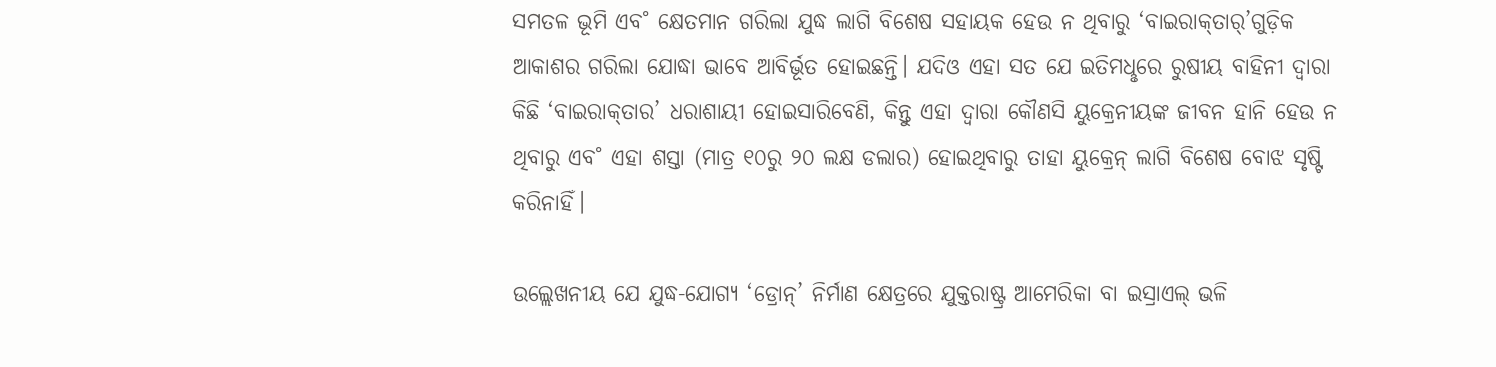ସମତଳ ଭୂମି ଏବ˚ କ୍ଷେତମାନ ଗରିଲା ଯୁଦ୍ଧ ଲାଗି ବିଶେଷ ସହାୟକ ହେଉ ନ ଥିବାରୁ ‘ବାଇରାକ୍‌ତାର‌୍‌’ଗୁଡ଼ିକ ଆକାଶର ଗରିଲା ଯୋଦ୍ଧା ଭାବେ ଆବିର୍ଭୂତ ହୋଇଛନ୍ତି। ଯଦିଓ ଏହା ସତ ଯେ ଇତିମଧୢରେ ରୁଷୀୟ ବାହିନୀ ଦ୍ବାରା କିଛି ‘ବାଇରାକ୍‌ତାର’ ଧରାଶାୟୀ ହୋଇସାରିବେଣି, କିନ୍ତୁ ଏହା ଦ୍ବାରା କୌଣସି ୟୁକ୍ରେନୀୟଙ୍କ ଜୀବନ ହାନି ହେଉ ନ ଥିବାରୁ ଏବ˚ ଏହା ଶସ୍ତା (ମାତ୍ର ୧୦ରୁ ୨୦ ଲକ୍ଷ ଡଲାର) ହୋଇଥିବାରୁ ତାହା ୟୁକ୍ରେନ୍‌ ଲାଗି ବିଶେଷ ବୋଝ ସୃଷ୍ଟି କରିନାହିଁ।

ଉଲ୍ଲେଖନୀୟ ଯେ ଯୁଦ୍ଧ-ଯୋଗ୍ୟ ‘ଡ୍ରୋନ୍‌’ ନିର୍ମାଣ କ୍ଷେତ୍ରରେ ଯୁକ୍ତରାଷ୍ଟ୍ର ଆମେରିକା ବା ଇସ୍ରାଏଲ୍‌ ଭଳି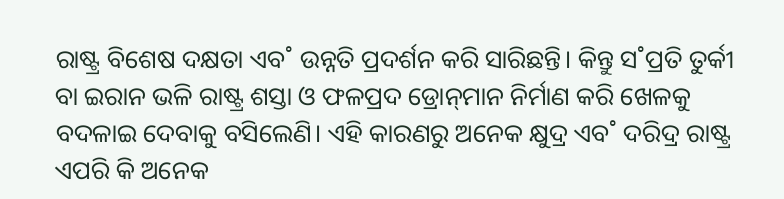ରାଷ୍ଟ୍ର ବିଶେଷ ଦକ୍ଷତା ଏବ˚ ଉନ୍ନତି ପ୍ରଦର୍ଶନ କରି ସାରିଛନ୍ତି। କିନ୍ତୁ ସ˚ପ୍ରତି ତୁର୍କୀ ବା ଇରାନ ଭଳି ରାଷ୍ଟ୍ର ଶସ୍ତା ଓ ଫଳପ୍ରଦ ଡ୍ରୋନ୍‌ମାନ ନିର୍ମାଣ କରି ଖେଳକୁ ବଦଳାଇ ଦେବାକୁ ବସିଲେଣି। ଏହି କାରଣରୁ ଅନେକ କ୍ଷୁଦ୍ର ଏବ˚ ଦରିଦ୍ର ରାଷ୍ଟ୍ର ଏପରି କି ଅନେକ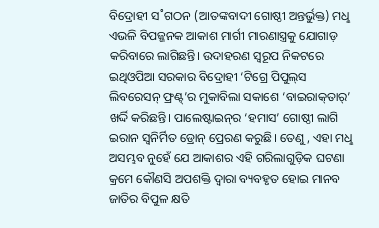ବିଦ୍ରୋହୀ ସ˚ଗଠନ (ଆତଙ୍କବାଦୀ ଗୋଷ୍ଠୀ ଅନ୍ତର୍ଭୁକ୍ତ) ମଧୢ ଏଭଳି ବିପଜ୍ଜନକ ଆକାଶ ମାର୍ଗୀ ମାରଣାସ୍ତ୍ରକୁ ଯୋଗାଡ଼ କରିବାରେ ଲାଗିଛନ୍ତି। ଉଦାହରଣ ସ୍ବରୂପ ନିକଟରେ ଇଥିଓପିଆ ସରକାର ବିଦ୍ରୋହୀ ‘ଟିଗ୍ରେ ପିପୁଲ୍‌ସ ଲିବରେସନ୍‌ ଫ୍ରଣ୍ଟ୍‌’ର ମୁକାବିଲା ସକାଶେ ‘ବାଇରାକ୍‌ତାର‌୍‌’ ଖର୍ଦ୍ଦି କରିଛନ୍ତି। ପାଲେଷ୍ଟାଇନ୍‌ର ‘ହମାସ’ ଗୋଷ୍ଠୀ ଲାଗି ଇରାନ ସ୍ବନିର୍ମିତ ଡ୍ରୋନ୍‌ ପ୍ରେରଣ କରୁଛି। ତେଣୁ, ଏହା ମଧୢ ଅସମ୍ଭବ ନୁହେଁ ଯେ ଆକାଶର ଏହି ଗରିଲାଗୁଡ଼ିକ ଘଟଣା କ୍ରମେ କୌଣସି ଅପଶକ୍ତି ଦ୍ବାରା ବ୍ୟବହୃତ ହୋଇ ମାନବ ଜାତିର ବିପୁଳ କ୍ଷତି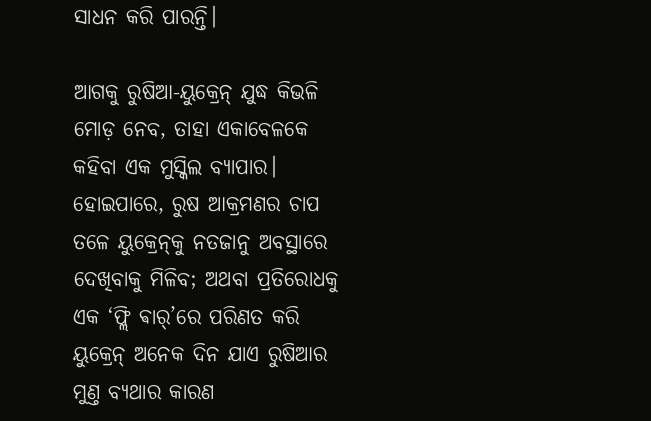ସାଧନ କରି ପାରନ୍ତି।

ଆଗକୁ ରୁଷିଆ-ୟୁକ୍ରେନ୍‌ ଯୁଦ୍ଧ କିଭଳି ମୋଡ଼ ନେବ, ତାହା ଏକାବେଳକେ କହିବା ଏକ ମୁସ୍କିଲ ବ୍ୟାପାର। ହୋଇପାରେ, ରୁଷ ଆକ୍ରମଣର ଚାପ ତଳେ ୟୁକ୍ରେନ୍‌କୁ ନତଜାନୁ ଅବସ୍ଥାରେ ଦେଖିବାକୁ ମିଳିବ; ଅଥବା ପ୍ରତିରୋଧକୁ ଏକ ‘ଫ୍ଲି ଵାର‌୍‌’ରେ ପରିଣତ କରି ୟୁକ୍ରେନ୍‌ ଅନେକ ଦିନ ଯାଏ ରୁଷିଆର ମୁଣ୍ତ ବ୍ୟଥାର କାରଣ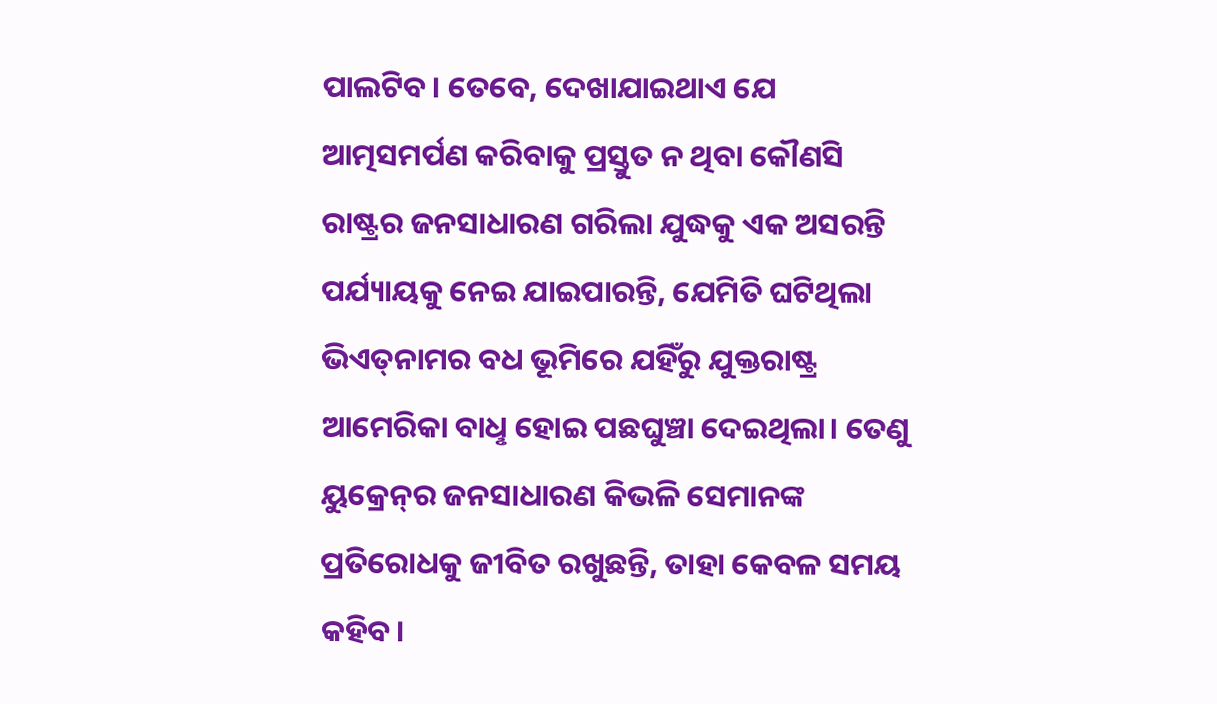ପାଲଟିବ। ତେବେ, ଦେଖାଯାଇଥାଏ ଯେ ଆତ୍ମସମର୍ପଣ କରିବାକୁ ପ୍ରସ୍ତୁତ ନ ଥିବା କୌଣସି ରାଷ୍ଟ୍ରର ଜନସାଧାରଣ ଗରିଲା ଯୁଦ୍ଧକୁ ଏକ ଅସରନ୍ତି ପର୍ଯ୍ୟାୟକୁ ନେଇ ଯାଇପାରନ୍ତି, ଯେମିତି ଘଟିଥିଲା ଭିଏତ୍‌ନାମର ବଧ ଭୂମିରେ ଯହିଁରୁ ଯୁକ୍ତରାଷ୍ଟ୍ର ଆମେରିକା ବାଧୢ ହୋଇ ପଛଘୁଞ୍ଚା ଦେଇଥିଲା। ତେଣୁ ୟୁକ୍ରେନ୍‌ର ଜନସାଧାରଣ କିଭଳି ସେମାନଙ୍କ ପ୍ରତିରୋଧକୁ ଜୀବିତ ରଖୁଛନ୍ତି, ତାହା କେବଳ ସମୟ କହିବ।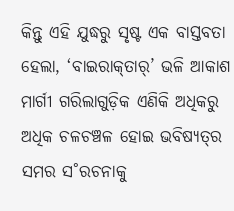କିନ୍ତୁ ଏହି ଯୁଦ୍ଧରୁ ସୃଷ୍ଟ ଏକ ବାସ୍ତବତା ହେଲା, ‘ବାଇରାକ୍‌ତାର‌୍‌’ ଭଳି ଆକାଶ ମାର୍ଗୀ ଗରିଲାଗୁଡ଼ିକ ଏଣିକି ଅଧିକରୁ ଅଧିକ ଚଳଚଞ୍ଚଳ ହୋଇ ଭବିଷ୍ୟତ୍‌ର ସମର ସ˚ରଚନାକୁ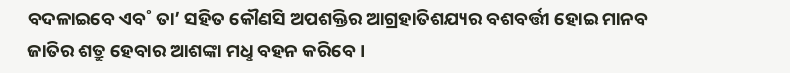ବଦଳାଇବେ ଏବ˚ ତା’ ସହିତ କୌଣସି ଅପଶକ୍ତିର ଆଗ୍ରହାତିଶଯ୍ୟର ବଶବର୍ତ୍ତୀ ହୋଇ ମାନବ ଜାତିର ଶତ୍ରୁ ହେବାର ଆଶଙ୍କା ମଧୢ ବହନ କରିବେ।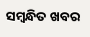ସମ୍ବନ୍ଧିତ ଖବର